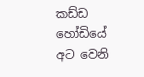කඩ්ඩ හෝඩියේ අට වෙනි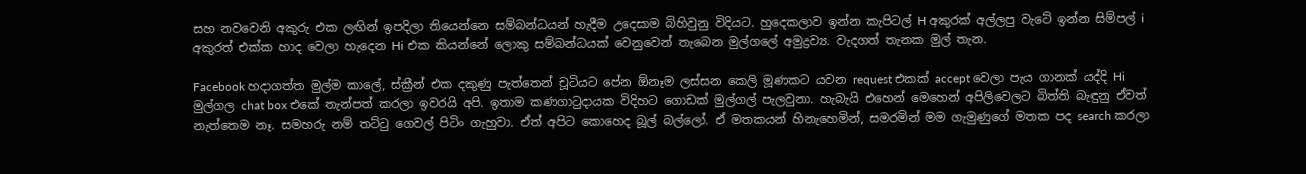සහ නවවෙනි අකුරු එක ලඟින් ඉපදිලා තියෙන්නෙ සම්බන්ධයන් හැදීම උදෙසාම බිහිවුනු විදියට. හුදෙකලාව ඉන්න කැපිටල් H අකුරක් අල්ලපු වැටේ ඉන්න සිම්පල් i අකුරත් එක්ක හාද වෙලා හැදෙන Hi එක කියන්නේ ලොකු සම්බන්ධයක් වෙනුවෙන් තැබෙන මුල්ගලේ අමුද්‍රව්‍ය. වැදගත් තැනක මුල් තැන.

Facebook හදාගත්ත මුල්ම කාලේ, ස්ක්‍රීන් එක දකුණු පැත්තෙන් චූටියට පේන ඕනෑම ලස්සන කෙලි මූණකට යවන request එකක් accept වෙලා පැය ගානක් යද්දි Hi මුල්ගල chat box එකේ තැන්පත් කරලා ඉවරයි අපි. ඉතාම කණගාටුදායක විදිහට ගොඩක් මුල්ගල් පැලවුනා. හැබැයි එහෙන් මෙහෙන් අපිලිවෙලට බිත්ති බැඳුනු ඒවත් නැත්තෙම නෑ. සමහරු නම් තට්ටු ගෙවල් පිටිං ගැහුවා. ඒත් අපිට කොහෙද බූල් බල්ලෝ. ඒ මතකයන් හිනැහෙමින්, සමරමින් මම ගැමුණුගේ මතක පද search කරලා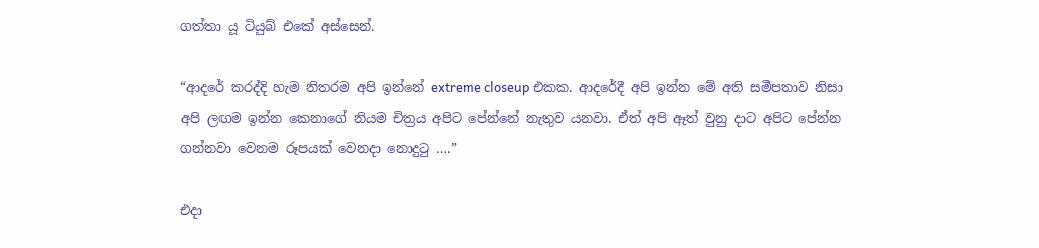ගත්තා යූ ටියුබ් එකේ අස්සෙන්.

“ආදරේ කරද්දි හැම නිතරම අපි ඉන්නේ extreme closeup එකක. ආදරේදී අපි ඉන්න මේ අති සමීපතාව නිසා අපි ලඟම ඉන්න කෙනාගේ නියම චිත්‍රය අපිට පේන්නේ නැතුව යනවා. ඒත් අපි ඈත් වුනු දාට අපිට පේන්න ගන්නවා වෙනම රූපයක් වෙනදා නොදුටු ….”

එදා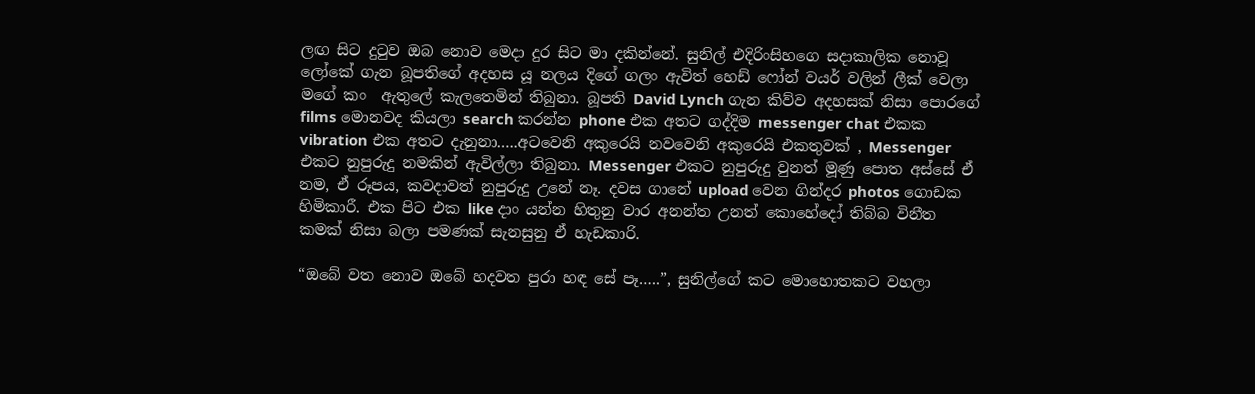ලඟ සිට දුටුව ඔබ නොව මෙදා දුර සිට මා දකින්නේ. සුනිල් එදිරිංසිහගෙ සදාකාලික නොවූ ලෝකේ ගැන බූපතිගේ අදහස යූ නලය දිගේ ගලං ඇවිත් හෙඩ් ෆෝන් වයර් වලින් ලීක් වෙලා මගේ කං  ඇතුලේ කැලතෙමින් තිබුනා. බූපති David Lynch ගැන කිව්ව අදහසක් නිසා පොරගේ films මොනවද කියලා search කරන්න phone එක අතට ගද්දිම messenger chat එකක vibration එක අතට දැනුනා…..අටවෙනි අකුරෙයි නවවෙනි අකුරෙයි එකතුවක් , Messenger එකට නුපුරුදු නමකින් ඇවිල්ලා තිබුනා. Messenger එකට නුපුරුදු වුනත් මූණු පොත අස්සේ ඒ නම, ඒ රූපය, කවදාවත් නුපුරුදු උනේ නෑ. දවස ගානේ upload වෙන ගින්දර photos ගොඩක හිමිකාරී. එක පිට එක like දාං යන්න හිතුනු වාර අනන්ත උනත් කොහේදෝ තිබ්බ විනීත කමක් නිසා බලා පමණක් සැනසුනු ඒ හැඩකාරි.

“ඔබේ වත නොව ඔබේ හදවත පුරා හඳ සේ පෑ…..”, සුනිල්ගේ කට මොහොතකට වහලා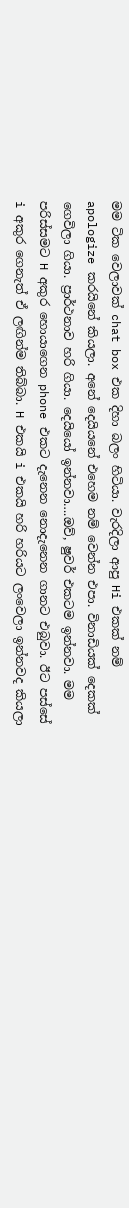මම ටික වෙලාවක් chat box එක දිහා බලං හිටියා. වැරදිලා ආපු Hi එකක් නම් apologize කරයිනේ කියලා. අනේ දෙයියනේ එහෙම නම් වෙන්න එපා. විනාඩියක් දෙකක් ගෙවිලා ගියා. ප්‍රාර්ථනාව හරි ගියා. දෙයියෝ ඉන්නවා….ඔව්, ෂුවර් එකටම ඉන්නවා. මම පරිස්සමට H අකුර හොයාගෙන phone එකට දැනෙන නොදැනෙන ගානට එබුවා. ඊට පස්සේ i අකුර ගෙනැත් ඒ ලඟින්ම තිබ්බා. H එකයි i එකයි හරි හරියට ලංවෙලා ඉන්නවද කියලා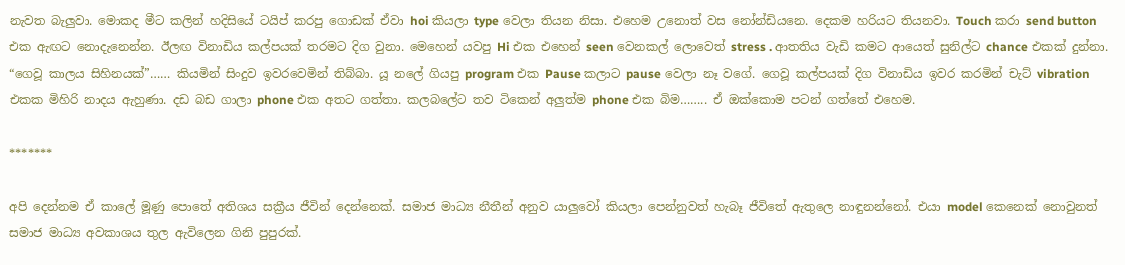නැවත බැලුවා. මොකද මීට කලින් හදිසියේ ටයිප් කරපු ගොඩක් ඒවා hoi කියලා type වෙලා තියන නිසා. එහෙම උනොත් වස නෝන්ඩියනෙ. දෙකම හරියට තියනවා. Touch කරා send button එක ඇඟට නොදැනෙන්න. ඊලඟ විනාඩිය කල්පයක් තරමට දිග වුනා. මෙහෙන් යවපු Hi එක එහෙන් seen වෙනකල් ලොවෙත් stress . ආතතිය වැඩි කමට ආයෙත් සුනිල්ට chance එකක් දුන්නා. “ගෙවූ කාලය සිහිනයක්”…… කියමින් සිංදුව ඉවරවෙමින් තිබ්බා. යූ නලේ ගියපු program එක Pause කලාට pause වෙලා නෑ වගේ. ගෙවූ කල්පයක් දිග විනාඩිය ඉවර කරමින් චැට් vibration එකක මිහිරි නාදය ඇහුණා. දඩ බඩ ගාලා phone එක අතට ගත්තා. කලබලේට තව ටිකෙන් අලුත්ම phone එක බිම…….. ඒ ඔක්කොම පටන් ගත්තේ එහෙම.

*******

අපි දෙන්නම ඒ කාලේ මූණු පොතේ අතිශය සක්‍රීය ජීවින් දෙන්නෙක්. සමාජ මාධ්‍ය නීතීන් අනුව යාලුවෝ කියලා පෙන්නුවත් හැබෑ ජීවිතේ ඇතුලෙ නාඳුනන්නෝ. එයා model කෙනෙක් නොවුනත් සමාජ මාධ්‍ය අවකාශය තුල ඇවිලෙන ගිනි පුපුරක්.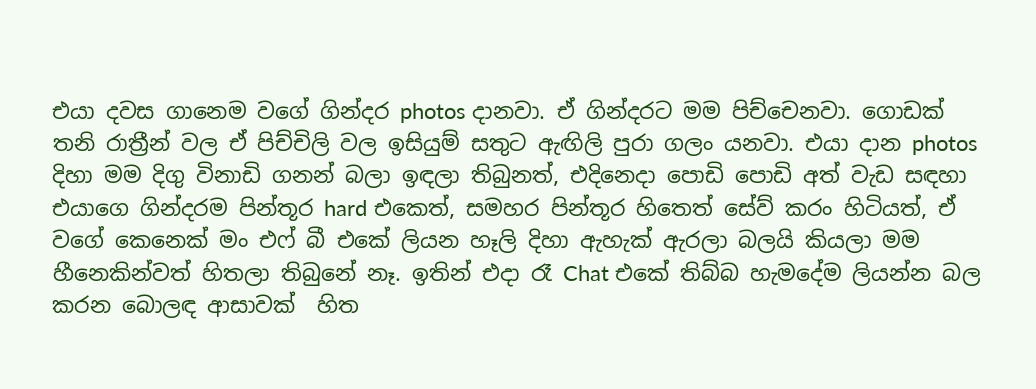එයා දවස ගානෙම වගේ ගින්දර photos දානවා. ඒ ගින්දරට මම පිච්චෙනවා. ගොඩක් තනි රාත්‍රීන් වල ඒ පිච්චිලි වල ඉසියුම් සතුට ඇඟිලි පුරා ගලං යනවා. එයා දාන photos දිහා මම දිගු විනාඩි ගනන් බලා ඉඳලා තිබුනත්, එදිනෙදා පොඩි පොඩි අත් වැඩ සඳහා එයාගෙ ගින්දරම පින්තූර hard එකෙත්, සමහර පින්තූර හිතෙත් සේව් කරං හිටියත්, ඒ වගේ කෙනෙක් මං එෆ් බී එකේ ලියන හෑලි දිහා ඇහැක් ඇරලා බලයි කියලා මම හීනෙකින්වත් හිතලා තිබුනේ නෑ. ඉතින් එදා රෑ Chat එකේ තිබ්බ හැමදේම ලියන්න බල කරන බොලඳ ආසාවක්  හිත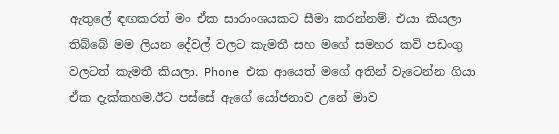ඇතුලේ ඳඟකරත් මං ඒක සාරාංශයකට සීමා කරන්නම්. එයා කියලා තිබ්බේ මම ලියන දේවල් වලට කැමතී සහ මගේ සමහර කවි පඩංගු වලටත් කැමතී කියලා. Phone එක ආයෙත් මගේ අතින් වැටෙන්න ගියා ඒක දැක්කහම.ඊට පස්සේ ඇගේ යෝජනාව උනේ මාව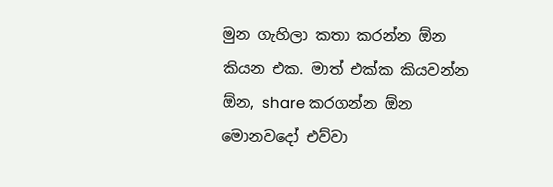මුන ගැහිලා කතා කරන්න ඕන කියන එක. මාත් එක්ක කියවන්න ඕන, share කරගන්න ඕන මොනවදෝ එව්වා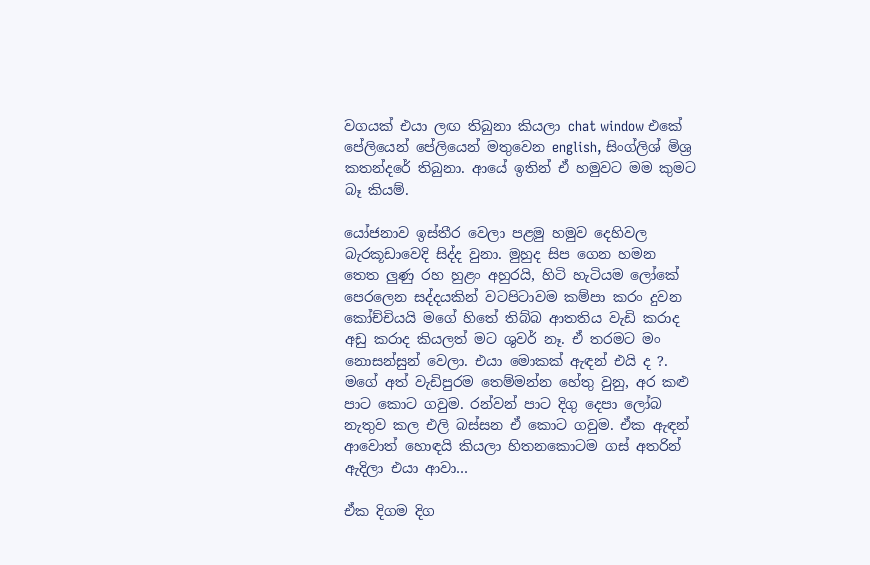වගයක් එයා ලඟ තිබුනා කියලා chat window එකේ  පේලියෙන් පේලියෙන් මතුවෙන english, සිංග්ලිශ් මිශ්‍ර කතන්දරේ තිබුනා. ආයේ ඉතින් ඒ හමුවට මම කුමට බෑ කියම්.

යෝජනාව ඉස්තීර වෙලා පළමු හමුව දෙහිවල බැරකූඩාවෙදි සිද්ද වුනා. මුහුද සිප ගෙන හමන තෙත ලුණු රහ හුළං අහුරයි, හිටි හැටියම ලෝකේ පෙරලෙන සද්දයකින් වටපිටාවම කම්පා කරං දුවන කෝච්චියයි මගේ හිතේ තිබ්බ ආතතිය වැඩි කරාද අඩු කරාද කියලත් මට ශුවර් නෑ. ඒ තරමට මං නොසන්සුන් වෙලා. එයා මොකක් ඇඳන් එයි ද ?. මගේ අත් වැඩිපුරම තෙම්මන්න හේතු වුනු, අර කළු පාට කොට ගවුම. රන්වන් පාට දිගු දෙපා ලෝබ නැතුව කල එලි බස්සන ඒ කොට ගවුම. ඒක ඇඳන් ආවොත් හොඳයි කියලා හිතනකොටම ගස් අතරින් ඇදිලා එයා ආවා…

ඒක දිගම දිග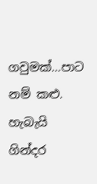ගවුමක්…පාට නම් කළු. හැබැයි ගින්දර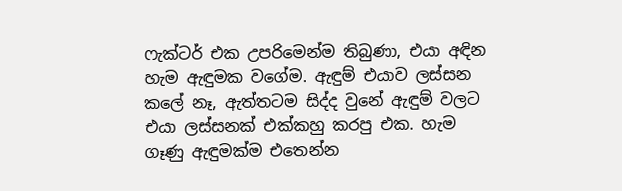ෆැක්ටර් එක උපරිමෙන්ම තිබුණා, එයා අඳින හැම ඇඳුමක වගේම. ඇඳුම් එයාව ලස්සන කලේ නෑ, ඇත්තටම සිද්ද වුනේ ඇඳුම් වලට එයා ලස්සනක් එක්කහු කරපු එක. හැම ගෑණු ඇඳුමක්ම එතෙන්න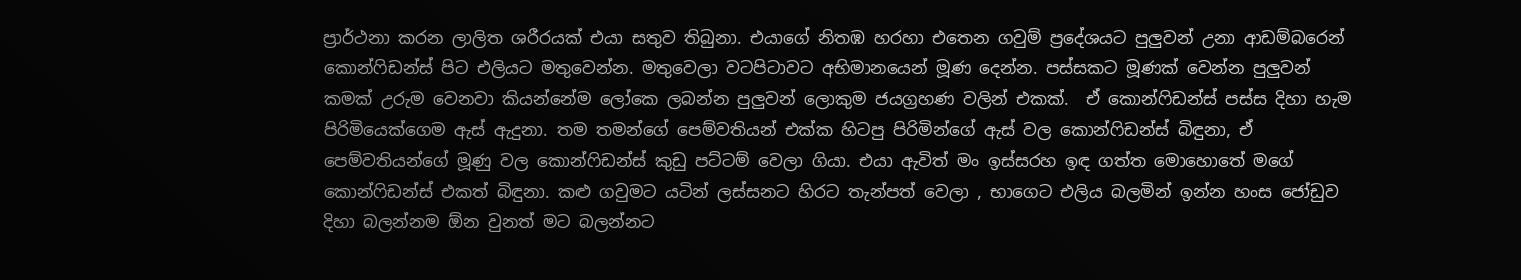ප්‍රාර්ථනා කරන ලාලිත ශරීරයක් එයා සතුව තිබුනා. එයාගේ නිතඹ හරහා එතෙන ගවුම් ප්‍රදේශයට පුලුවන් උනා ආඩම්බරෙන් කොන්ෆිඩන්ස් පිට එලියට මතුවෙන්න. මතුවෙලා වටපිටාවට අභිමානයෙන් මූණ දෙන්න. පස්සකට මූණක් වෙන්න පුලුවන් කමක් උරුම වෙනවා කියන්නේම ලෝකෙ ලබන්න පුලුවන් ලොකුම ජයග්‍රහණ වලින් එකක්.  ඒ කොන්ෆිඩන්ස් පස්ස දිහා හැම පිරිමියෙක්ගෙම ඇස් ඇදුනා. තම තමන්ගේ පෙම්වතියන් එක්ක හිටපු පිරිමින්ගේ ඇස් වල කොන්ෆිඩන්ස් බිඳුනා, ඒ පෙම්වතියන්ගේ මූණු වල කොන්ෆිඩන්ස් කුඩු පට්ටම් වෙලා ගියා. එයා ඇවිත් මං ඉස්සරහ ඉඳ ගත්ත මොහොතේ මගේ කොන්ෆිඩන්ස් එකත් බිඳුනා. කළු ගවුමට යටින් ලස්සනට හිරට තැන්පත් වෙලා , භාගෙට එලිය බලමින් ඉන්න හංස ජෝඩුව දිහා බලන්නම ඕන වුනත් මට බලන්නට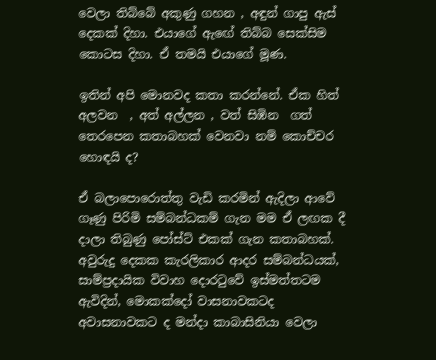වෙලා තිබ්බේ අකුණු ගහන , අඳුන් ගාපු ඇස් දෙකක් දිහා. එයාගේ ඇඟේ තිබ්බ සෙක්සිම කොටස දිහා. ඒ තමයි එයාගේ මූණ.

ඉතින් අපි මොනවද කතා කරන්නේ. ඒක හිත් අලවන  , අත් අල්ලන , වත් සිඹින  ගත් තෙරපෙන කතාබහක් වෙනවා නම් කොච්චර හොඳයි ද?

ඒ බලාපොරොත්තු වැඩි කරමින් ඇදිලා ආවේ ගෑණු පිරිමි සම්බන්ධකම් ගැන මම ඒ ලඟක දී දාලා තිබුණු පෝස්ට් එකක් ගැන කතාබහක්. අවුරුදු දෙකක කැරලිකාර ආදර සම්බන්ධයක්, සාම්ප්‍රදායික විවාහ දොරටුවේ ඉස්මත්තටම ඇවිදින්, මොකක්දෝ වාසනාවකටද අවාසනාවකට ද මන්දා කාබාසිනියා වෙලා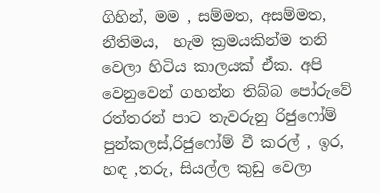ගිහින්, මම , සම්මත, අසම්මත, නීතිමය,  හැම ක්‍රමයකින්ම තනි වෙලා හිටිය කාලයක් ඒක. අපි වෙනුවෙන් ගහන්න තිබ්බ පෝරුවේ රත්තරන් පාට තැවරුනු රිජුෆෝම් පුන්කලස්,රිජුෆෝම් වී කරල් , ඉර, හඳ ,තරු, සියල්ල කුඩු වෙලා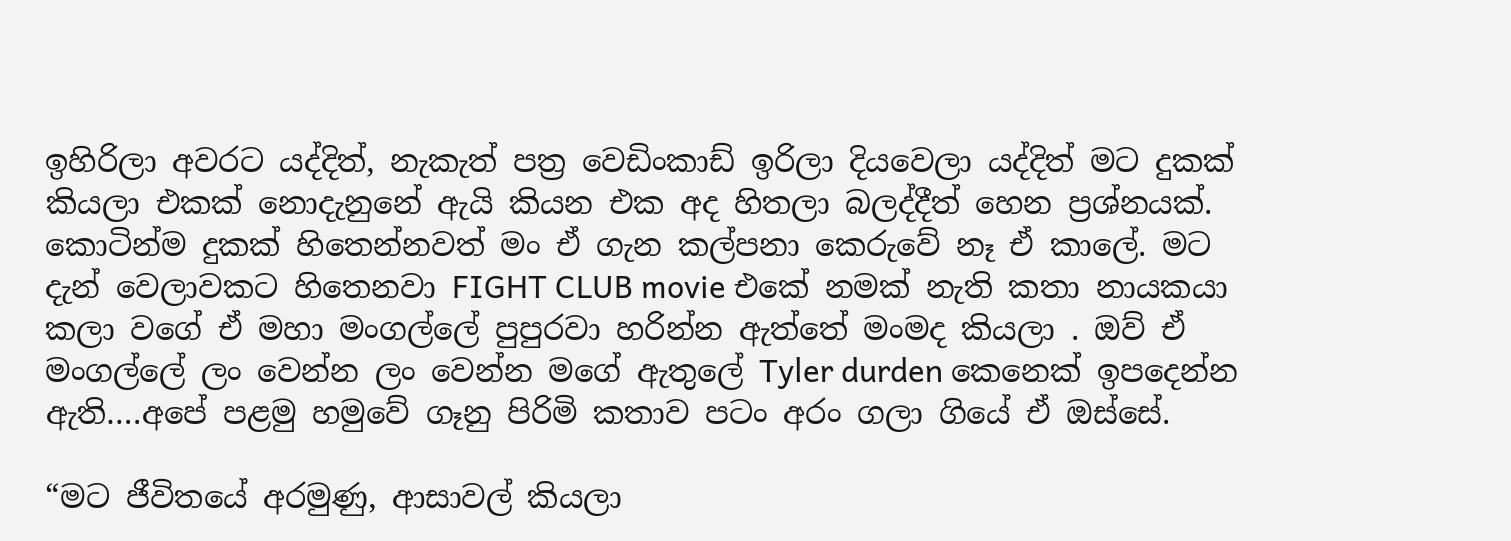ඉහිරිලා අවරට යද්දිත්, නැකැත් පත්‍ර වෙඩිංකාඩ් ඉරිලා දියවෙලා යද්දිත් මට දුකක් කියලා එකක් නොදැනුනේ ඇයි කියන එක අද හිතලා බලද්දීත් හෙන ප්‍රශ්නයක්. කොටින්ම දුකක් හිතෙන්නවත් මං ඒ ගැන කල්පනා කෙරුවේ නෑ ඒ කාලේ. මට දැන් වෙලාවකට හිතෙනවා FIGHT CLUB movie එකේ නමක් නැති කතා නායකයා කලා වගේ ඒ මහා මංගල්ලේ පුපුරවා හරින්න ඇත්තේ මංමද කියලා . ඔව් ඒ මංගල්ලේ ලං වෙන්න ලං වෙන්න මගේ ඇතුලේ Tyler durden කෙනෙක් ඉපදෙන්න ඇති….අපේ පළමු හමුවේ ගෑනු පිරිමි කතාව පටං අරං ගලා ගියේ ඒ ඔස්සේ.

“මට ජීවිතයේ අරමුණු, ආසාවල් කියලා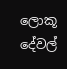ලොකූ දේවල්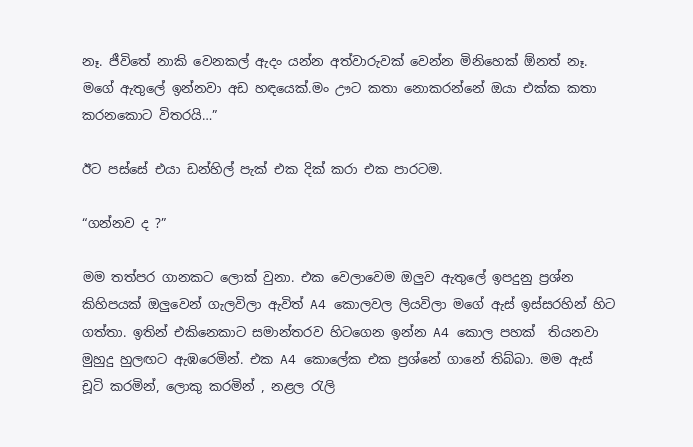නෑ. ජීවිතේ නාකි වෙනකල් ඇදං යන්න අත්වාරුවක් වෙන්න මිනිහෙක් ඕනත් නෑ. මගේ ඇතුලේ ඉන්නවා අඩ හඳයෙක්.මං ඌට කතා නොකරන්නේ ඔයා එක්ක කතා කරනකොට විතරයි…”

ඊට පස්සේ එයා ඩන්හිල් පැක් එක දික් කරා එක පාරටම.

“ගන්නව ද ?”

මම තත්පර ගානකට ලොක් වුනා. එක වෙලාවෙම ඔලුව ඇතුලේ ඉපදුනු ප්‍රශ්න කිහිපයක් ඔලුවෙන් ගැලවිලා ඇවිත් A4 කොලවල ලියවිලා මගේ ඇස් ඉස්සරහින් හිට ගත්තා. ඉතින් එකිනෙකාට සමාන්තරව හිටගෙන ඉන්න A4 කොල පහක්  තියනවා මුහුදු හුලඟට ඇඹරෙමින්. එක A4 කොලේක එක ප්‍රශ්නේ ගානේ තිබ්බා. මම ඇස් චූටි කරමින්, ලොකු කරමින් , නළල රැලි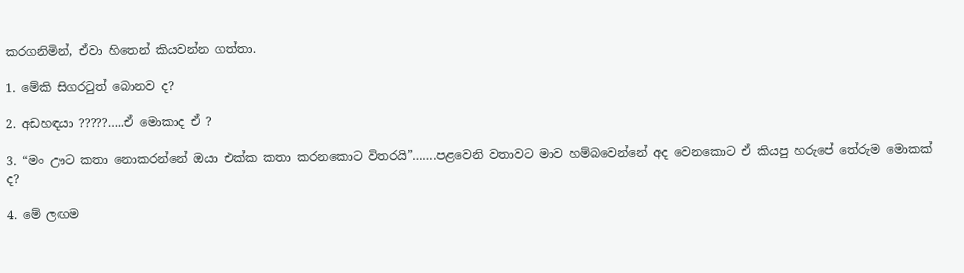කරගනිමින්, ඒවා හිතෙන් කියවන්න ගත්තා.

1. මේකි සිගරටුත් බොනව ද?

2. අඩහඳයා ?????…..ඒ මොකාද ඒ ?

3. “මං ඌට කතා නොකරන්නේ ඔයා එක්ක කතා කරනකොට විතරයි”…….පළවෙනි වතාවට මාව හම්බවෙන්නේ අද වෙනකොට ඒ කියපු හරුපේ තේරුම මොකක් ද?

4. මේ ලඟම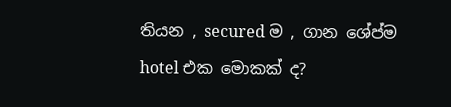තියන , secured ම , ගාන ශේප්ම hotel එක මොකක් ද?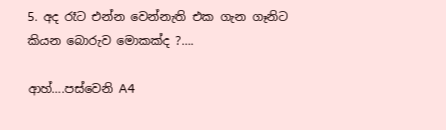5. අද රෑට එන්න වෙන්නැති එක ගැන ගෑනිට කියන බොරුව මොකක්ද ?….

ආහ්….පස්වෙනි A4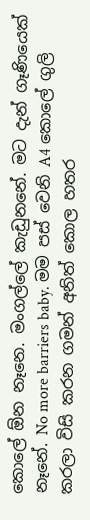කොලේ ඕන නෑනෙ. මංගල්ලේ කැඩුනනේ. මට දැන් ගෑණියෙක් නෑනේ. No more barriers baby. මම පස් වෙනි A4 කොලේ ගුලි කරලා විසි කරන ගමන් අනිත් කොල හතර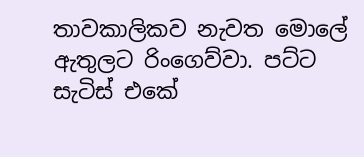තාවකාලිකව නැවත මොලේ ඇතුලට රිංගෙව්වා. පට්ට සැටිස් එකේ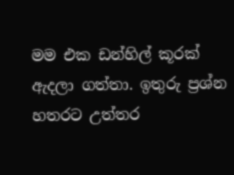මම එක ඩන්හිල් කූරක් ඇදලා ගත්තා. ඉතුරු ප්‍රශ්න හතරට උත්තර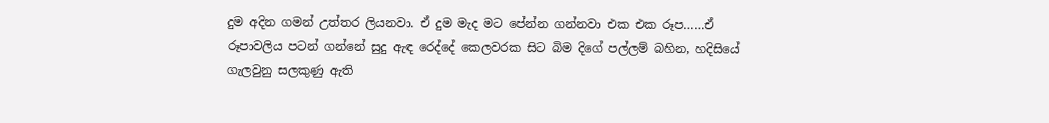දුම අදින ගමන් උත්තර ලියනවා. ඒ දුම මැද මට පේන්න ගන්නවා එක එක රූප……ඒ රූපාවලිය පටන් ගන්නේ සුදු ඇඳ රෙද්දේ කෙලවරක සිට බිම දිගේ පල්ලම් බහින, හදිසියේ ගැලවුනු සලකුණු ඇති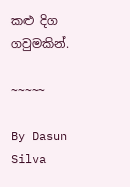කළු දිග ගවුමකින්.

~~~~~

By Dasun Silva